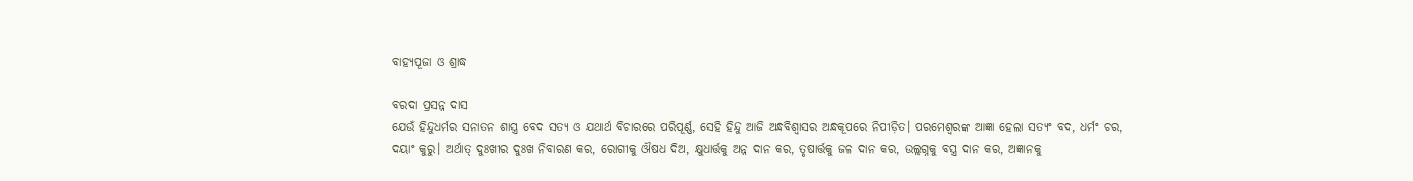ବାହ୍ୟପୂଜା ଓ ଶ୍ରାଦ୍ଧ

ବରଦା ପ୍ରସନ୍ନ ଦାସ
ଯେଉଁ ହିନ୍ଦୁଧର୍ମର ସନାତନ ଶାସ୍ତ୍ର ବେଦ ସତ୍ୟ ଓ ଯଥାର୍ଥ ବିଚାରରେ ପରିପୂର୍ଣ୍ଣ, ସେହି ହିନ୍ଦୁ ଆଜି ଅନ୍ଧବିଶ୍ୱାସର ଅନ୍ଧକୂପରେ ନିପୀଡ଼ିତ। ପରମେଶ୍ୱରଙ୍କ ଆଜ୍ଞା ହେଲା ସତ୍ୟଂ ବଦ, ଧର୍ମଂ ଚର, ଦୟାଂ କୁରୁ। ଅର୍ଥାତ୍‌ ଦୁଃଖୀର ଦୁଃଖ ନିବାରଣ କର, ରୋଗୀକୁ ଔଷଧ ଦିଅ, କ୍ଷୁଧାର୍ତ୍ତକୁ ଅନ୍ନ ଦାନ କର, ତୃଷାର୍ତ୍ତକୁ ଜଳ ଦାନ କର, ଉଲ୍ଲଗ୍ନକୁ ବସ୍ତ୍ର ଦାନ କର, ଅଜ୍ଞାନକୁ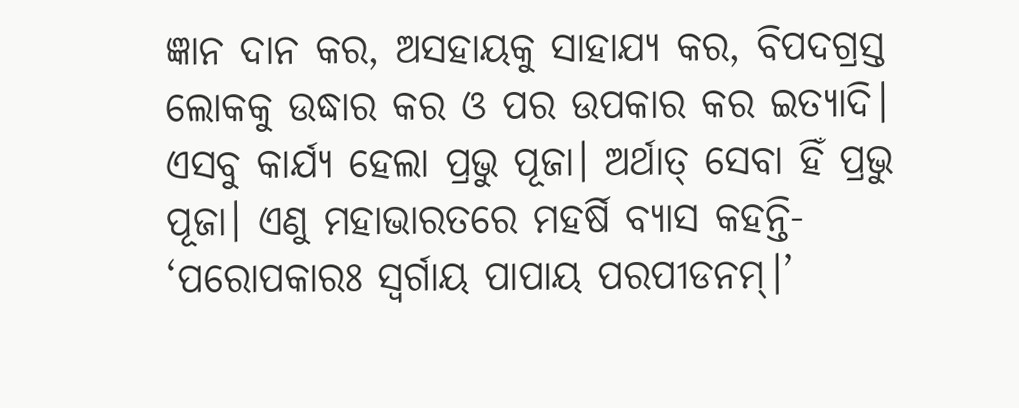ଜ୍ଞାନ ଦାନ କର, ଅସହାୟକୁ ସାହାଯ୍ୟ କର, ବିପଦଗ୍ରସ୍ତ ଲୋକକୁ ଉଦ୍ଧାର କର ଓ ପର ଉପକାର କର ଇତ୍ୟାଦି। ଏସବୁ କାର୍ଯ୍ୟ ହେଲା ପ୍ରଭୁ ପୂଜା। ଅର୍ଥାତ୍‌ ସେବା ହିଁ ପ୍ରଭୁ ପୂଜା। ଏଣୁ ମହାଭାରତରେ ମହର୍ଷି ବ୍ୟାସ କହନ୍ତି- ‘ପରୋପକାରଃ ସ୍ବର୍ଗାୟ ପାପାୟ ପରପୀଡନମ୍‌।’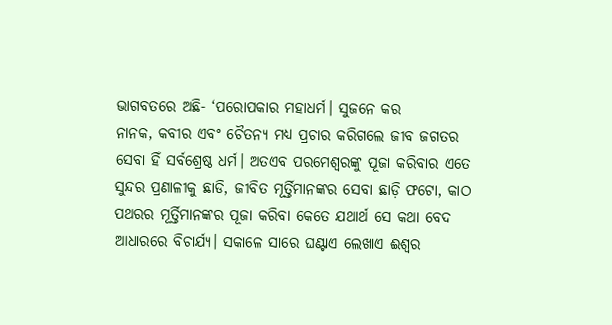ଭାଗବତରେ ଅଛି- ‘ପରୋପକାର ମହାଧର୍ମ। ସୁଜନେ କର
ନାନକ, କବୀର ଏବଂ ଚୈତନ୍ୟ ମଧ୍ୟ ପ୍ରଚାର କରିଗଲେ ଜୀବ ଜଗତର ସେବା ହିଁ ସର୍ବଶ୍ରେଷ୍ଠ ଧର୍ମ। ଅତଏବ ପରମେଶ୍ୱରଙ୍କୁ ପୂଜା କରିବାର ଏତେ ସୁନ୍ଦର ପ୍ରଣାଳୀକୁ ଛାଡି, ଜୀବିତ ମୂର୍ତ୍ତିମାନଙ୍କର ସେବା ଛାଡ଼ି ଫଟୋ, କାଠ ପଥରର ମୂର୍ତ୍ତିମାନଙ୍କର ପୂଜା କରିବା କେତେ ଯଥାର୍ଥ ସେ କଥା ବେଦ ଆଧାରରେ ବିଚାର୍ଯ୍ୟ। ସକାଳେ ସାରେ ଘଣ୍ଟାଏ ଲେଖାଏ ଈଶ୍ୱର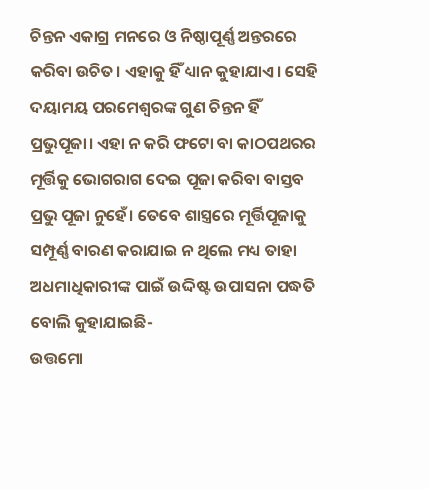ଚିନ୍ତନ ଏକାଗ୍ର ମନରେ ଓ ନିଷ୍ଠାପୂର୍ଣ୍ଣ ଅନ୍ତରରେ କରିବା ଉଚିତ। ଏହାକୁ ହିଁ ଧ୍ୟାନ କୁହାଯାଏ। ସେହି ଦୟାମୟ ପରମେଶ୍ୱରଙ୍କ ଗୁଣ ଚିନ୍ତନ ହିଁ ପ୍ରଭୁପୂଜା। ଏହା ନ କରି ଫଟୋ ବା କାଠପଥରର ମୂର୍ତ୍ତିକୁ ଭୋଗରାଗ ଦେଇ ପୂଜା କରିବା ବାସ୍ତବ ପ୍ରଭୁ ପୂଜା ନୁହେଁ। ତେବେ ଶାସ୍ତ୍ରରେ ମୂର୍ତ୍ତିପୂଜାକୁ ସମ୍ପୂର୍ଣ୍ଣ ବାରଣ କରାଯାଇ ନ ଥିଲେ ମଧ୍ୟ ତାହା ଅଧମାଧିକାରୀଙ୍କ ପାଇଁ ଉଦ୍ଦିଷ୍ଟ ଉପାସନା ପଦ୍ଧତି ବୋଲି କୁହାଯାଇଛି-
ଉତ୍ତମୋ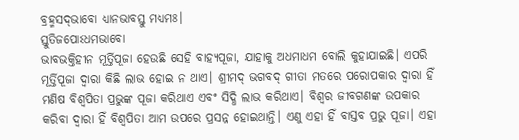ବ୍ରହ୍ମସଦ୍‌ଭାବୋ ଧ୍ୟାନଭାବସ୍ତୁ ମଧ୍ୟମଃ।
ସ୍ତୁତିଜପୋଽଧମଭାବୋ
ଭାବଭକ୍ତିହୀନ ମୂର୍ତ୍ତିପୂଜା ହେଉଛି ସେହି ବାହ୍ୟପୂଜା, ଯାହାକୁ ଅଧମାଧମ ବୋଲି କୁହାଯାଇଛି। ଏପରି ମୂର୍ତ୍ତିପୂଜା ଦ୍ୱାରା କିଛି ଲାଭ ହୋଇ ନ ଥାଏ। ଶ୍ରୀମଦ୍‌ ଭଗବଦ୍‌ ଗୀତା ମତରେ ପରୋପକାର ଦ୍ୱାରା ହିଁ ମଣିଷ ବିଶ୍ୱପିତା ପ୍ରଭୁଙ୍କ ପୂଜା କରିଥାଏ ଏବଂ ସିଦ୍ଧି ଲାଭ କରିଥାଏ। ବିଶ୍ୱର ଜୀବଗଣଙ୍କ ଉପକାର କରିବା ଦ୍ୱାରା ହିଁ ବିଶ୍ୱପିତା ଆମ ଉପରେ ପ୍ରସନ୍ନ ହୋଇଥାନ୍ତି। ଏଣୁ ଏହା ହିଁ ବାସ୍ତବ ପ୍ରଭୁ ପୂଜା। ଏହା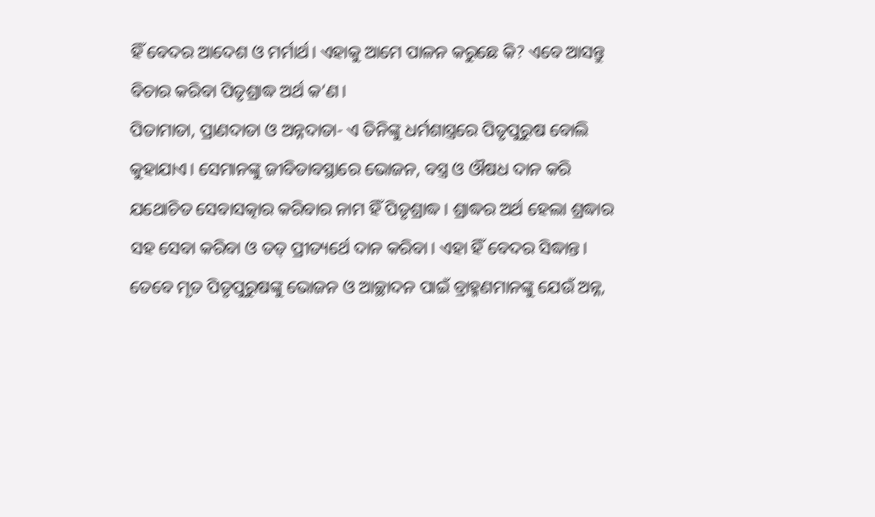ହିଁ ବେଦର ଆଦେଶ ଓ ମର୍ମାର୍ଥ। ଏହାକୁ ଆମେ ପାଳନ କରୁଛେ କି? ଏବେ ଆସନ୍ତୁ ବିଚାର କରିବା ପିତୃଶ୍ରାଦ୍ଧ ଅର୍ଥ କ’ଣ।
ପିତାମାତା, ପ୍ରାଣଦାତା ଓ ଅନ୍ନଦାତା- ଏ ତିନିଙ୍କୁ ଧର୍ମଶାସ୍ତ୍ରରେ ପିତୃପୁରୁଷ ବୋଲି କୁହାଯାଏ। ସେମାନଙ୍କୁ ଜୀବିତାବସ୍ଥାରେ ଭୋଜନ, ବସ୍ତ୍ର ଓ ଔଷଧ ଦାନ କରି ଯଥୋଚିତ ସେବାସତ୍କାର କରିବାର ନାମ ହିଁ ପିତୃଶ୍ରାଦ୍ଧ। ଶ୍ରାଦ୍ଧର ଅର୍ଥ ହେଲା ଶ୍ରଦ୍ଧାର ସହ ସେବା କରିବା ଓ ତତ୍‌ ପ୍ରୀତ୍ୟର୍ଥେ ଦାନ କରିବା। ଏହା ହିଁ ବେଦର ସିଦ୍ଧାନ୍ତ। ତେବେ ମୃତ ପିତୃପୁରୁଷଙ୍କୁ ଭୋଜନ ଓ ଆଚ୍ଛାଦନ ପାଇଁ ବ୍ରାହ୍ମଣମାନଙ୍କୁ ଯେଉଁ ଅନ୍ନ,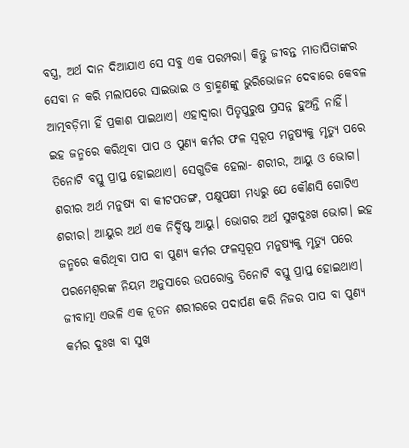ବସ୍ତ୍ର, ଅର୍ଥ ଦାନ ଦିଆଯାଏ ସେ ସବୁ ଏକ ପରମ୍ପରା। କିନ୍ତୁ ଜୀବନ୍ତ ମାତାପିତାଙ୍କର ସେବା ନ କରି ମଲାପରେ ସାଇଭାଇ ଓ ବ୍ରାହ୍ମଣଙ୍କୁ ଭୁରିଭୋଜନ ଦେବାରେ କେବଳ ଆତ୍ମବଡ଼ିମା ହିଁ ପ୍ରକାଶ ପାଇଥାଏ। ଏହାଦ୍ୱାରା ପିତୃପୁରୁଷ ପ୍ରସନ୍ନ ହୁଅନ୍ତି ନାହିଁ।
ଇହ ଜନ୍ମରେ କରିଥିବା ପାପ ଓ ପୁଣ୍ୟ କର୍ମର ଫଳ ସ୍ବରୂପ ମନୁଷ୍ୟକୁ ମୃତ୍ୟୁ ପରେ ତିନୋଟି ବସ୍ତୁ ପ୍ରାପ୍ତ ହୋଇଥାଏ। ସେଗୁଡିକ ହେଲା- ଶରୀର, ଆୟୁ ଓ ଭୋଗ। ଶରୀର ଅର୍ଥ ମନୁଷ୍ୟ ବା କୀଟପତଙ୍ଗ, ପକ୍ଷୁପକ୍ଷୀ ମଧ୍ୟରୁ ଯେ କୌଣସି ଗୋଟିଏ ଶରୀର। ଆୟୁର ଅର୍ଥ ଏକ ନିର୍ଦ୍ଦିଷ୍ଟ ଆୟୁ। ଭୋଗର ଅର୍ଥ ସୁଖଦୁଃଖ ଭୋଗ। ଇହ ଜନ୍ମରେ କରିଥିବା ପାପ ବା ପୁଣ୍ୟ କର୍ମର ଫଳସ୍ବରୂପ ମନୁଷ୍ୟକୁ ମୃତ୍ୟୁ ପରେ ପରମେଶ୍ୱରଙ୍କ ନିୟମ ଅନୁସାରେ ଉପରୋକ୍ତ ତିନୋଟି ବସ୍ତୁ ପ୍ରାପ୍ତ ହୋଇଥାଏ। ଜୀବାତ୍ମା ଏଭଳି ଏକ ନୂତନ ଶରୀରରେ ପଦାର୍ପଣ କରି ନିଜର ପାପ ବା ପୁଣ୍ୟ କର୍ମର ଦୁଃଖ ବା ସୁଖ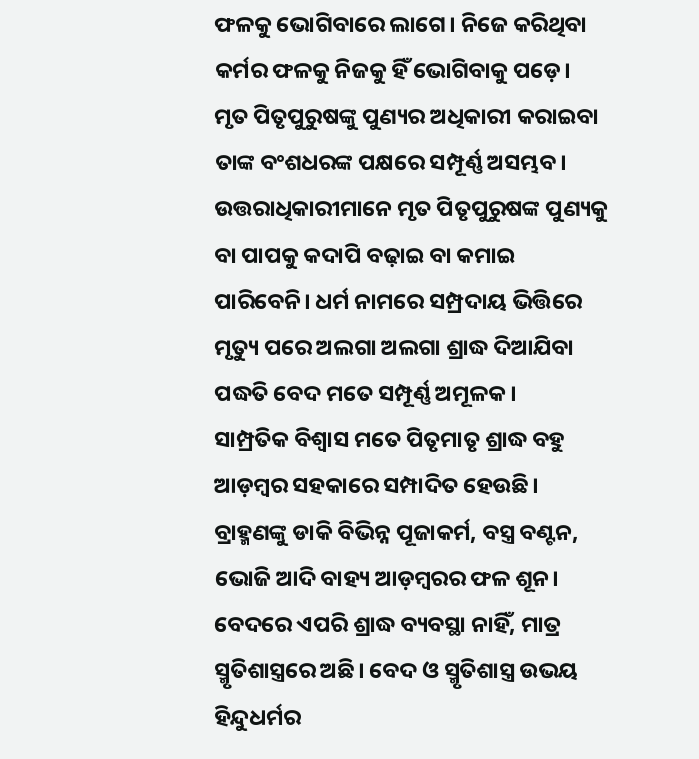ଫଳକୁ ଭୋଗିବାରେ ଲାଗେ। ନିଜେ କରିଥିବା କର୍ମର ଫଳକୁ ନିଜକୁ ହିଁ ଭୋଗିବାକୁ ପଡ଼େ। ମୃତ ପିତୃପୁରୁଷଙ୍କୁ ପୁଣ୍ୟର ଅଧିକାରୀ କରାଇବା ତାଙ୍କ ବଂଶଧରଙ୍କ ପକ୍ଷରେ ସମ୍ପୂର୍ଣ୍ଣ ଅସମ୍ଭବ। ଉତ୍ତରାଧିକାରୀମାନେ ମୃତ ପିତୃପୁରୁଷଙ୍କ ପୁଣ୍ୟକୁ ବା ପାପକୁ କଦାପି ବଢ଼ାଇ ବା କମାଇ ପାରିବେନି। ଧର୍ମ ନାମରେ ସମ୍ପ୍ରଦାୟ ଭିତ୍ତିରେ ମୃତ୍ୟୁ ପରେ ଅଲଗା ଅଲଗା ଶ୍ରାଦ୍ଧ ଦିଆଯିବା ପଦ୍ଧତି ବେଦ ମତେ ସମ୍ପୂର୍ଣ୍ଣ ଅମୂଳକ।
ସାମ୍ପ୍ରତିକ ବିଶ୍ୱାସ ମତେ ପିତୃମାତୃ ଶ୍ରାଦ୍ଧ ବହୁ ଆଡ଼ମ୍ବର ସହକାରେ ସମ୍ପାଦିତ ହେଉଛି। ବ୍ରାହ୍ମଣଙ୍କୁ ଡାକି ବିଭିନ୍ନ ପୂଜାକର୍ମ, ବସ୍ତ୍ର ବଣ୍ଟନ, ଭୋଜି ଆଦି ବାହ୍ୟ ଆଡ଼ମ୍ବରର ଫଳ ଶୂନ। ବେଦରେ ଏପରି ଶ୍ରାଦ୍ଧ ବ୍ୟବସ୍ଥା ନାହିଁ, ମାତ୍ର ସ୍ମୃତିଶାସ୍ତ୍ରରେ ଅଛି। ବେଦ ଓ ସ୍ମୃତିଶାସ୍ତ୍ର ଉଭୟ ହିନ୍ଦୁଧର୍ମର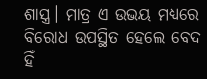ଶାସ୍ତ୍ର। ମାତ୍ର ଏ ଉଭୟ ମଧ୍ୟରେ ବିରୋଧ ଉପସ୍ଥିତ ହେଲେ ବେଦ ହିଁ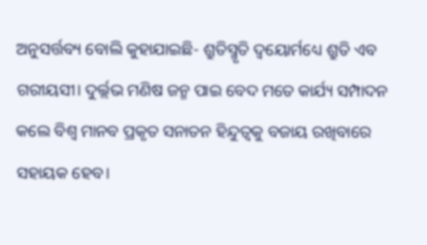ଅନୁସର୍ତ୍ତବ୍ୟ ବୋଲି କୁହାଯାଇଛି- ଶ୍ରୁତିସ୍ମୃତି ଦ୍ୱୟୋର୍ମଧ୍ୟେ ଶ୍ରୁତି ଏବ ଗରୀୟସୀ। ଦୁର୍ଲ୍ଲଭ ମଣିଷ ଜନ୍ମ ପାଇ ବେଦ ମତେ କାର୍ଯ୍ୟ ସମ୍ପାଦନ କଲେ ବିଶ୍ୱ ମାନବ ପ୍ରକୃତ ସନାତନ ହିନ୍ଦୁତ୍ୱକୁ ବଜାୟ ରଖିବାରେ ସହାୟକ ହେବ।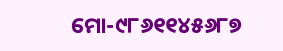ମୋ-୯୮୬୧୧୪୫୬୮୭